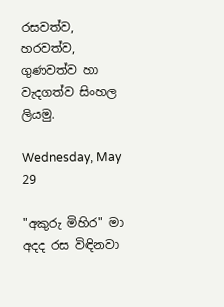රසවත්ව, හරවත්ව, ගුණවත්ව හා වැදගත්ව සිංහල ලියමු.

Wednesday, May 29

"අකුරු මිහිර" මා අදද රස විඳිනවා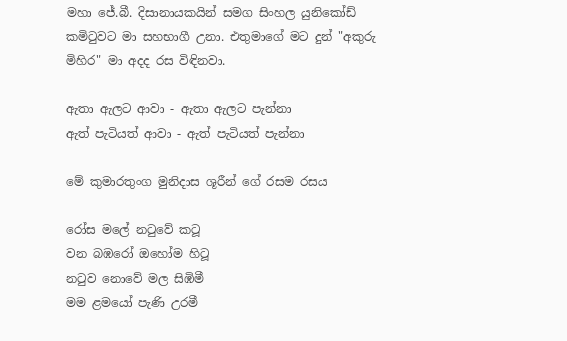මහා ජේ.බී. දිසානායකයින් සමග සිංහල යුනිකෝඩ් කමිටුවට මා සහභාගී උනා. එ‍තුමාගේ මට දුන් "අකුරු මිහිර" මා අදද රස විඳිනවා.

ඇතා ඇලට ආවා - ඇතා ඇලට පැන්නා
ඇත් පැටියත් ආවා - ඇත් පැටියත් පැන්නා

මේ කුමාරතුංග මුනිදාස ශූරීන් ගේ රසම රසය

රෝස මලේ නටුවේ කටූ
වන බඹරෝ ඔහෝම හිටූ
නටුව නොවේ මල සිඹිමී
මම ළමයෝ පැණි උරමී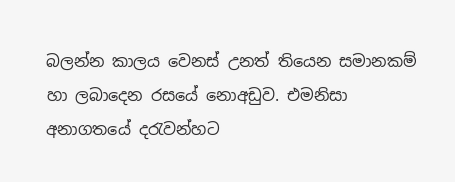බලන්න කාලය වෙනස් උනත් තියෙන සමානකම් හා ලබාදෙන රසයේ නොඅඩුව. එමනිසා අනාගතයේ දරැවන්හට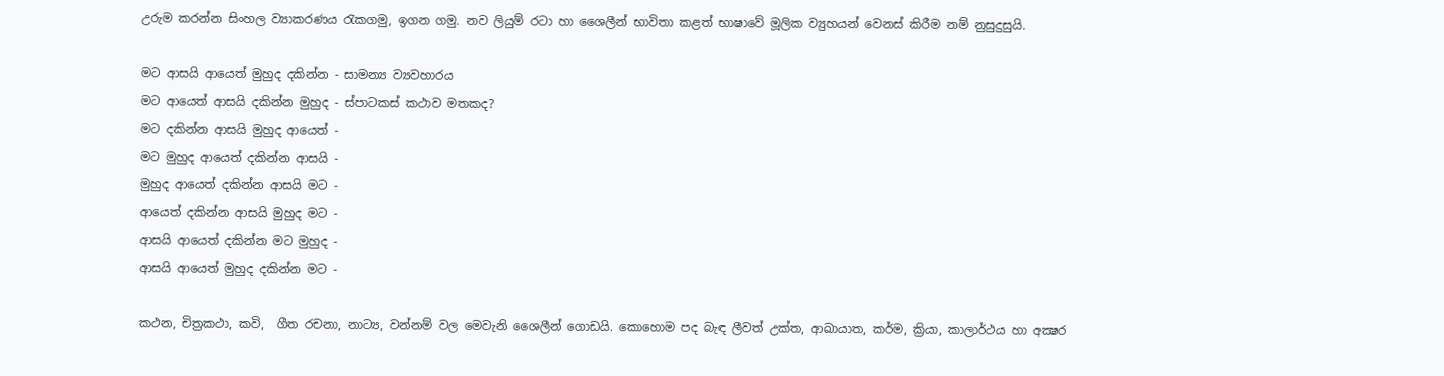උරුම කරන්න සිංහල ව්‍යාකරණය රැකගමු, ඉගන ගමු. නව ලියුම් රටා හා ශෛලීන් භාවිතා කළත් භාෂාවේ මූලික ව්‍යුහයන් වෙනස් කිරීම නම් නුසුදුසුයි.

මට ආසයි ආයෙත් මුහුද දකින්න - සාමන්‍ය ව්‍යවහාරය
මට ආයෙත් ආසයි දකින්න මුහුද - ස්පාටකස් කථාව මතකද?
මට දකින්න ආසයි මුහුද ආයෙත් -
මට මුහුද ආයෙත් දකින්න ආසයි -
මුහුද ආයෙත් දකින්න ආසයි මට -
ආයෙත් දකින්න ආසයි මුහුද මට -
ආසයි ආයෙත් දකින්න මට මුහුද -
ආසයි ආයෙත් මුහුද දකින්න මට -

කථන, චිත්‍රකථා, කවි,  ගීත රචනා, නාට්‍ය, වන්නම් වල මෙවැනි ශෛලීන් ගොඩයි. කොහොම පද බැඳ ලීවත් උක්ත, ආඛායාත, කර්ම, ක්‍රියා, කාලාර්ථය හා අක්‍ෂර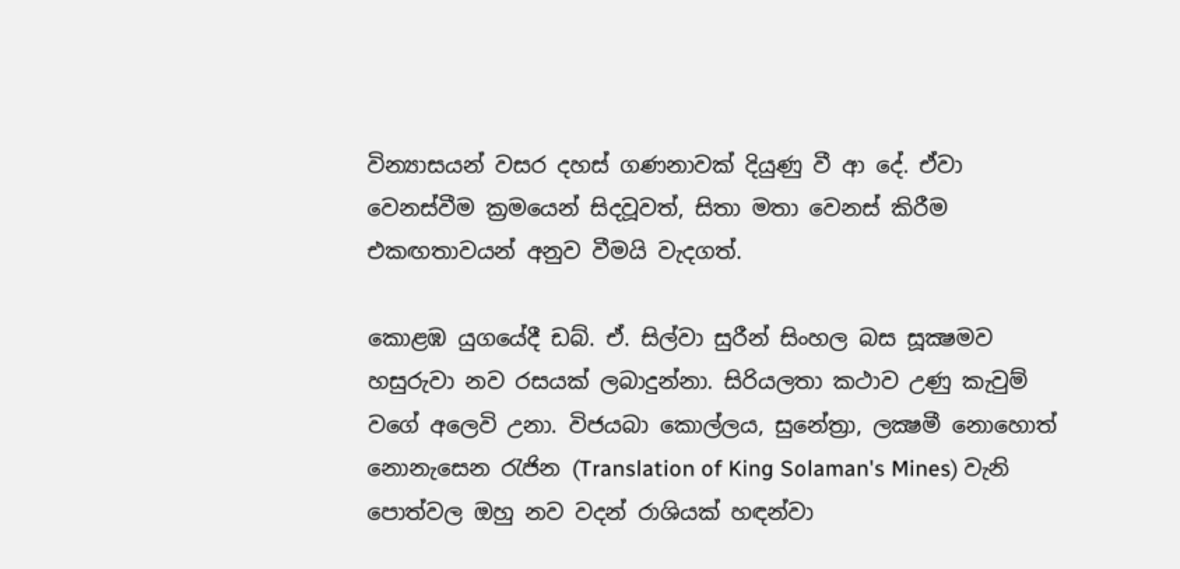වින්‍යාසයන් වසර දහස් ගණනාවක් දියුණු වී ආ දේ. ඒවා වෙනස්වීම ක්‍රමයෙන් සිදවූවත්, සිතා මතා වෙනස් කිරීම එකඟතාවයන් අනුව වීමයි වැදගත්.

කොළඹ යුගයේදී ඩබ්. ඒ. සිල්වා සුරීන් සිංහල බස සූක්‍ෂමව හසුරුවා නව රසයක් ලබාදුන්නා. සිරියලතා කථාව උණු කැවුම් වගේ අලෙවි උනා. විජයබා කොල්ලය, සුනේත්‍රා, ලක්‍ෂමී නොහොත් නොනැසෙන රැජින (Translation of King Solaman's Mines) වැනි පොත්වල ඔහු නව වදන් රාශියක් හඳන්වා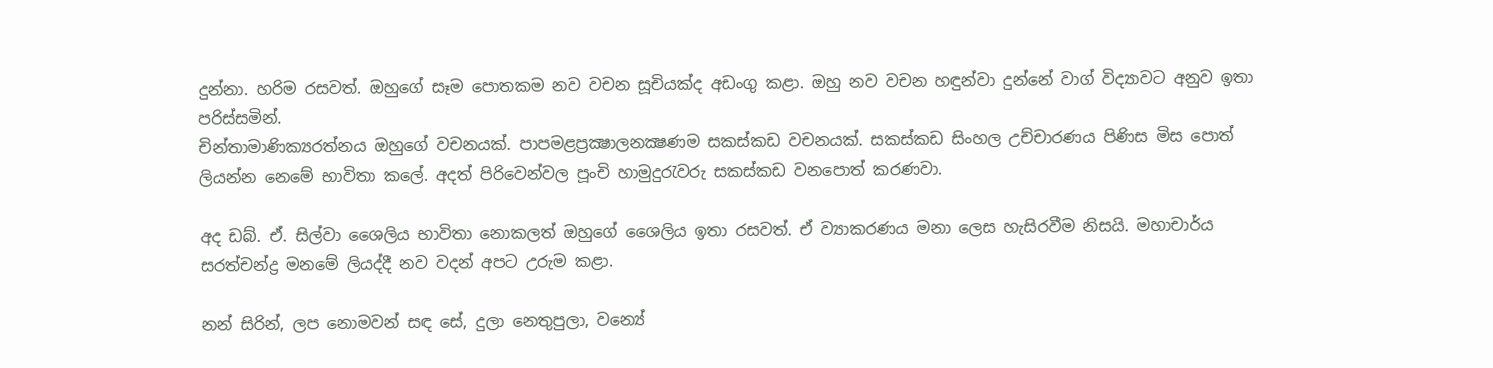දුන්නා. හරිම රසවත්. ඔහුගේ සෑම පොතකම නව වචන සූචියක්ද අඩංගු කළා. ඔහු නව වචන හඳුන්වා දුන්නේ වාග් විද්‍යාවට අනුව ඉතා පරිස්සමින්.
චින්තාමාණික්‍යරත්නය ඔහුගේ වචනයක්. පාපමළප්‍රක්‍ෂාලනක්‍ෂණම සකස්කඩ වචනයක්. සකස්කඩ සිංහල උච්චාරණය පිණිස මිස පොත් ලියන්න නෙමේ භාවිතා කලේ. අදත් පිරිවෙන්වල පූංචි හාමුදුරැවරු සකස්කඩ වනපොත් කරණවා.

අද ඩබ්. ඒ. සිල්වා ශෛලිය භාවිතා නොකලත් ඔහුගේ ශෛලිය ඉතා රසවත්. ඒ ව්‍යාකරණය මනා ලෙස හැසිරවීම නිසයි. මහාචාර්ය සරත්චන්ද්‍ර මනමේ ලියද්දී නව වදන් අපට උරුම කළා.

නන් සිරින්, ලප නොමවන් සඳ සේ, දුලා නෙතුපුලා, වන්‍යේ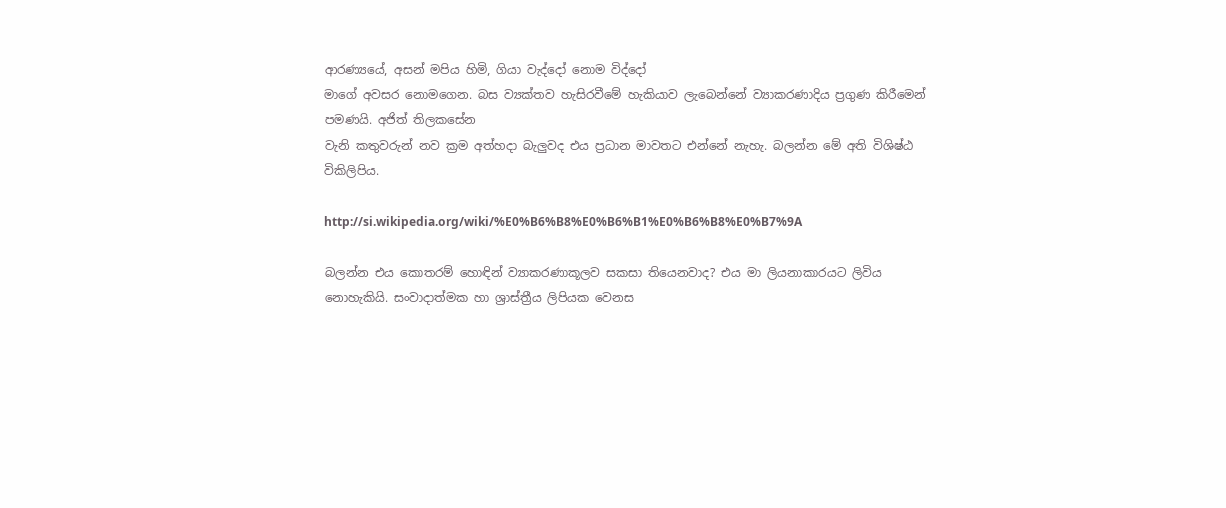ආරණ්‍යයේ, අසන් මපිය හිමි, ගියා වැද්දෝ නොම විද්දෝ
මාගේ අවසර නොමගෙන. බස ව්‍යක්තව හැසිරවීමේ හැකියාව ලැබෙන්නේ ව්‍යාකරණාදිය ප්‍රගුණ කිරීමෙන් පමණයි. අජිත් තිලකසේන
වැනි කතුවරුන් නව ක්‍රම අත්හදා බැලුවද එය ප්‍රධාන මාවතට එන්නේ නැහැ. බලන්න මේ අති විශිෂ්ඨ විකිලිපිය.

http://si.wikipedia.org/wiki/%E0%B6%B8%E0%B6%B1%E0%B6%B8%E0%B7%9A

බලන්න එය කොතරම් හොඳින් ව්‍යාකරණාකූලව සකසා තියෙනවාද? එය මා ලියනාකාරයට ලිවිය නොහැකියි. සංවාදාත්මක හා ශ්‍රාස්ත්‍රීය ලිපියක වෙනස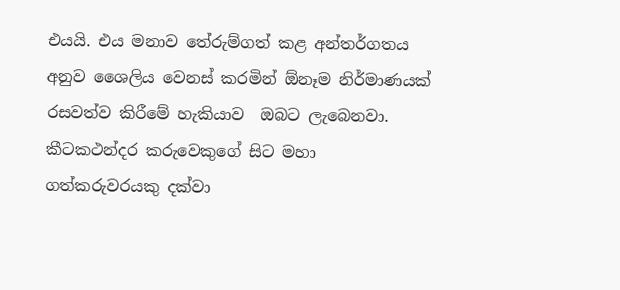එයයි. එය මනාව තේරුම්ගත් කළ අන්තර්ගතය අනුව ශෛලිය වෙනස් කරමින් ඕනෑම නිර්මාණයක් රසවත්ව කිරීමේ හැකියාව  ඔබට ලැබෙනවා. කීටකථන්දර කරුවෙකුගේ සිට මහා ගත්කරුවරයකු දක්වා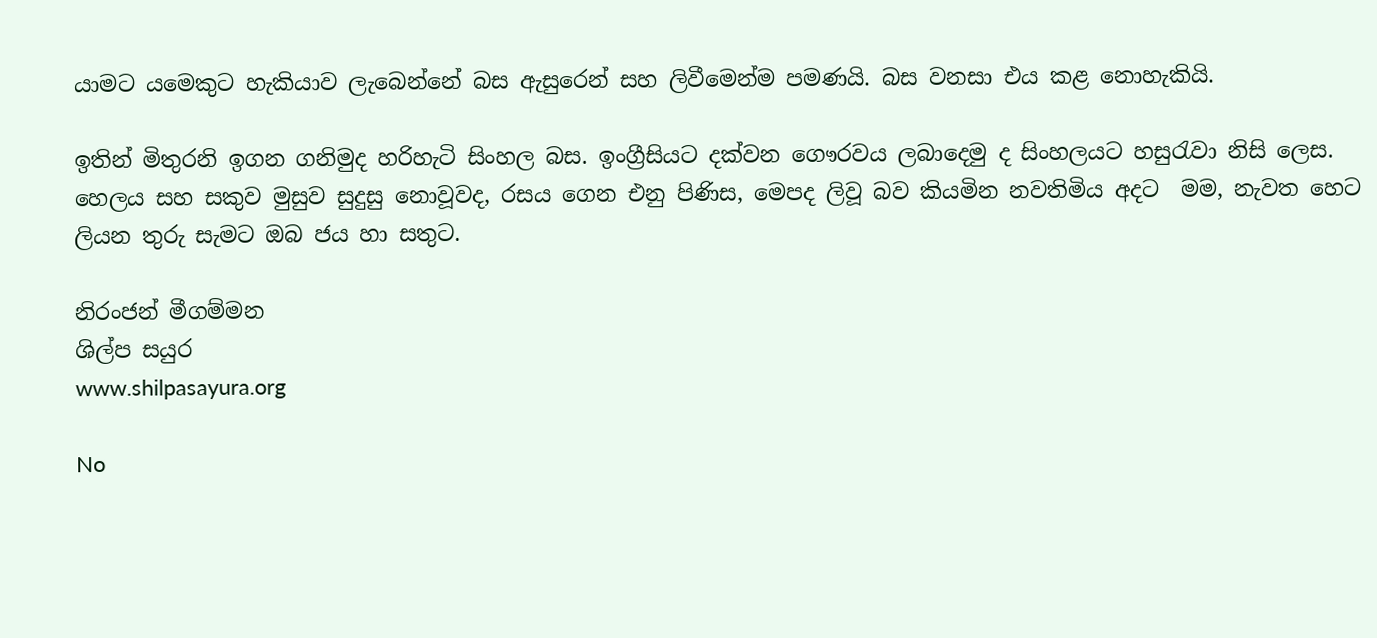යාමට යමෙකුට හැකියාව ලැබෙන්නේ බස ඇසුරෙන් සහ ලිවීමෙන්ම පමණයි. බස වනසා එය කළ නොහැකියි.

ඉතින් මිතුරනි ඉගන ගනිමුද හරිහැටි සිංහල බස. ඉංග්‍රීසියට දක්වන ගෞරවය ලබාදෙමු ද සිංහලයට හසුරැවා නිසි ලෙස. හෙලය සහ සකුව මුසුව සුදුසු නොවූවද, රසය ගෙන එනු පිණිස, මෙපද ලිවූ බව කියමින නවතිමිය අදට  මම, නැවත හෙට ලියන තුරු සැමට ඔබ ජය හා සතුට.

නිරංජන් මීගම්මන
ශිල්ප සයුර
www.shilpasayura.org

No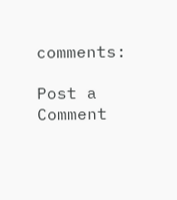comments:

Post a Comment